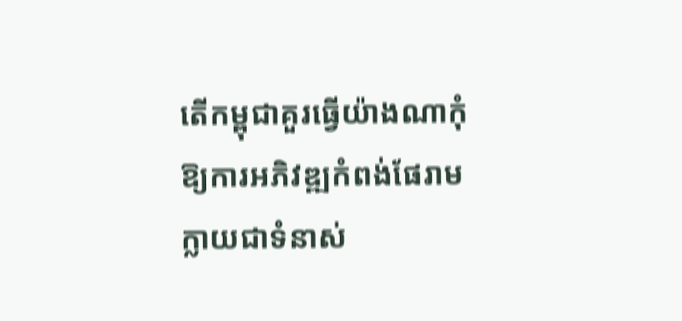តើកម្ពុជាគួរធ្វើយ៉ាងណាកុំឱ្យការអភិវឌ្ឍកំពង់ផែរាមក្លាយជាទំនាស់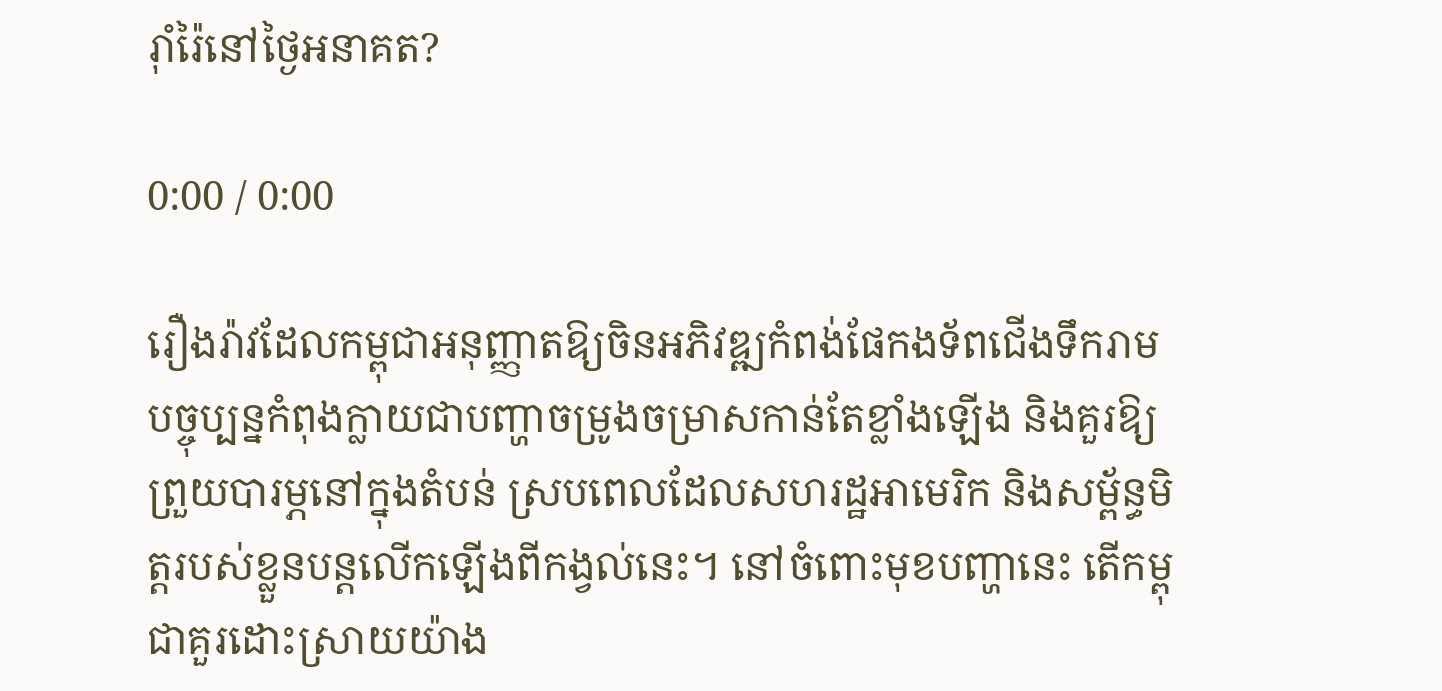រ៉ាំរ៉ៃនៅថ្ងៃអនាគត?

0:00 / 0:00

រឿងរ៉ាវដែលកម្ពុជាអនុញ្ញាតឱ្យចិនអភិវឌ្ឍកំពង់ផែកងទ័ពជើងទឹករាម បច្ចុប្បន្នកំពុងក្លាយជាបញ្ហាចម្រូងចម្រាសកាន់តែខ្លាំងឡើង និងគួរឱ្យព្រួយបារម្ភនៅក្នុងតំបន់ ស្របពេលដែលសហរដ្ឋអាមេរិក និងសម្ព័ន្ធមិត្តរបស់ខ្លួនបន្តលើកឡើងពីកង្វល់នេះ។ នៅចំពោះមុខបញ្ហានេះ តើកម្ពុជាគួរដោះស្រាយយ៉ាង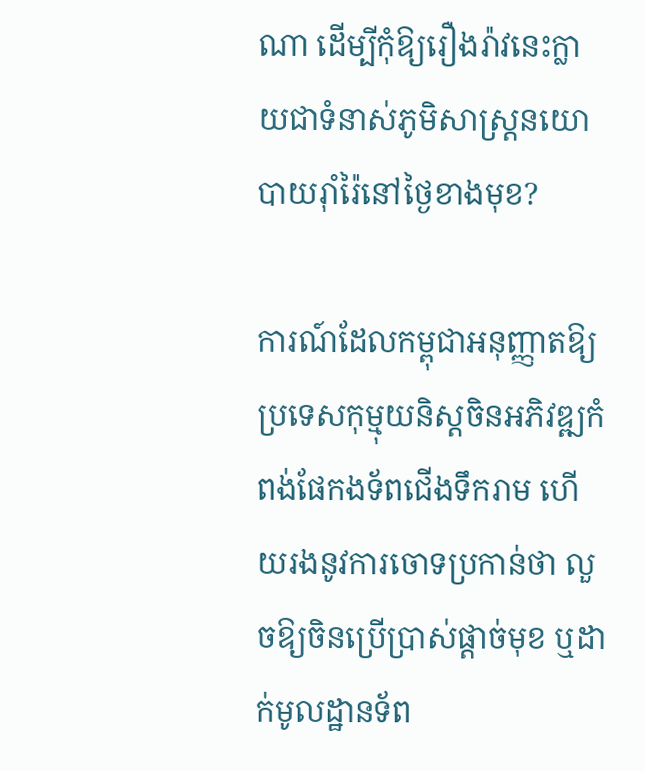ណា ដើម្បីកុំឱ្យរឿងរ៉ាវនេះក្លាយជាទំនាស់ភូមិសាស្ត្រនយោបាយរ៉ាំរ៉ៃនៅថ្ងៃខាងមុខ?

ការណ៍ដែលកម្ពុជាអនុញ្ញាតឱ្យប្រទេសកុម្មុយនិស្តចិនអភិវឌ្ឍកំពង់ផែកងទ័ពជើងទឹករាម ហើយរងនូវការចោទប្រកាន់ថា លួចឱ្យចិនប្រើប្រាស់ផ្ដាច់មុខ ឬដាក់មូលដ្ឋានទ័ព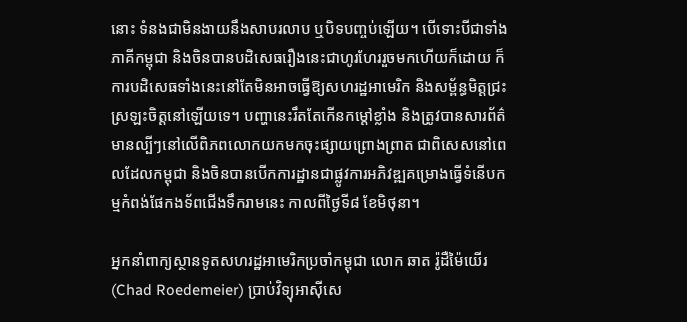នោះ ទំនងជាមិនងាយនឹងសាបរលាប ឬបិទបញ្ចប់ឡើយ។ បើទោះបីជាទាំងភាគីកម្ពុជា និងចិនបានបដិសេធរឿងនេះជាហូរហែររួចមកហើយក៏ដោយ ក៏ការបដិសេធទាំងនេះនៅតែមិនអាចធ្វើឱ្យសហរដ្ឋអាមេរិក និងសម្ព័ន្ធមិត្តជ្រះស្រឡះចិត្តនៅឡើយទេ។ បញ្ហានេះរឹតតែកើនកម្តៅខ្លាំង និងត្រូវបានសារព័ត៌មានល្បីៗនៅលើពិភពលោកយកមកចុះផ្សាយព្រោងព្រាត ជាពិសេសនៅពេលដែលកម្ពុជា និងចិនបានបើកការដ្ឋានជាផ្លូវការអភិវឌ្ឍគម្រោងធ្វើទំនើបកម្មកំពង់ផែកងទ័ពជើងទឹករាមនេះ កាលពីថ្ងៃទី៨ ខែមិថុនា។

អ្នកនាំពាក្យស្ថានទូតសហរដ្ឋអាមេរិកប្រចាំកម្ពុជា លោក ឆាត រ៉ូដឺម៉ៃយើរ (Chad Roedemeier) ប្រាប់វិទ្យុអាស៊ីសេ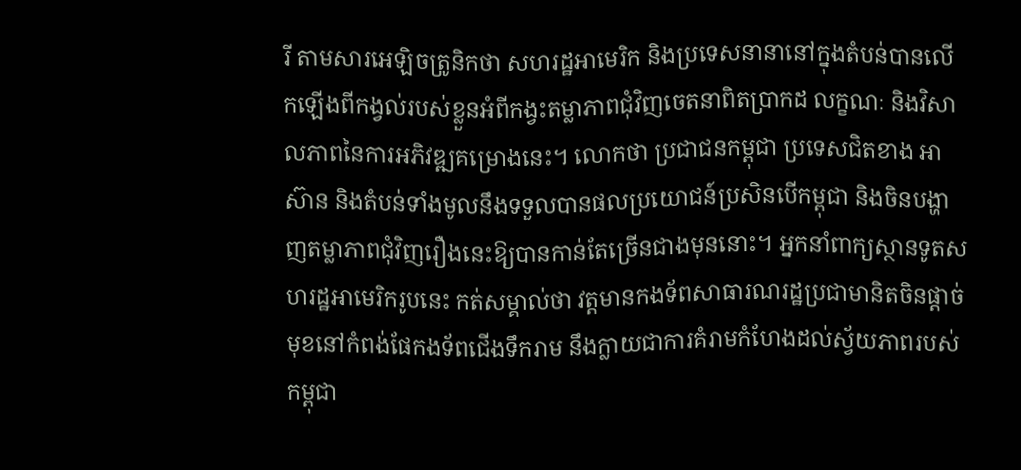រី តាមសារអេឡិចត្រូនិកថា សហរដ្ឋអាមេរិក និងប្រទេសនានានៅក្នុងតំបន់បានលើកឡើងពីកង្វល់របស់ខ្លួនអំពីកង្វះតម្លាភាពជុំវិញចេតនាពិតប្រាកដ លក្ខណៈ និងវិសាលភាពនៃការអភិវឌ្ឍគម្រោងនេះ។ លោកថា ប្រជាជនកម្ពុជា ប្រទេសជិតខាង អាស៊ាន និងតំបន់ទាំងមូលនឹងទទួលបានផលប្រយោជន៍ប្រសិនបើកម្ពុជា និងចិនបង្ហាញតម្លាភាពជុំវិញរឿងនេះឱ្យបានកាន់តែច្រើនជាងមុននោះ។ អ្នកនាំពាក្យស្ថានទូតសហរដ្ឋអាមេរិករូបនេះ កត់សម្គាល់ថា វត្តមានកងទ័ពសាធារណរដ្ឋប្រជាមានិតចិនផ្ដាច់មុខនៅកំពង់ផែកងទ័ពជើងទឹករាម នឹងក្លាយជាការគំរាមកំហែងដល់ស្វ័យភាពរបស់កម្ពុជា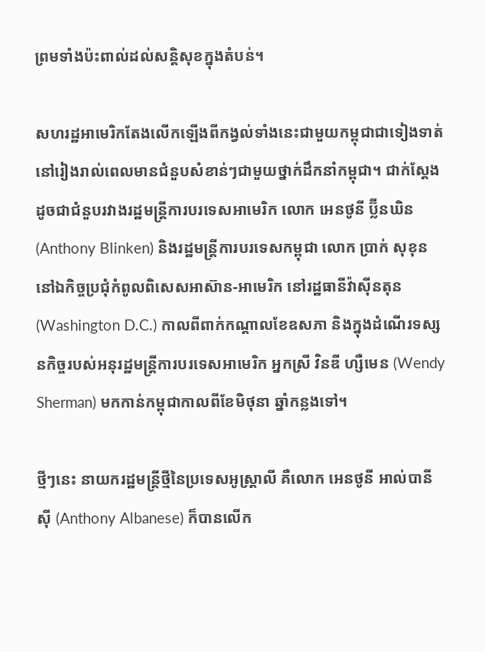ព្រមទាំងប៉ះពាល់ដល់សន្តិសុខក្នុងតំបន់។

សហរដ្ឋអាមេរិកតែងលើកឡើងពីកង្វល់ទាំងនេះជាមួយកម្ពុជាជាទៀងទាត់នៅរៀងរាល់ពេលមានជំនួបសំខាន់ៗជាមួយថ្នាក់ដឹកនាំកម្ពុជា។ ជាក់ស្តែងដូចជាជំនួបរវាងរដ្ឋមន្ត្រីការបរទេសអាមេរិក លោក អេនថូនី ប្ល៊ីនឃិន (Anthony Blinken) និងរដ្ឋមន្ត្រីការបរទេសកម្ពុជា លោក ប្រាក់ សុខុន នៅឯកិច្ចប្រជុំកំពូលពិសេសអាស៊ាន-អាមេរិក នៅរដ្ឋធានីវ៉ាស៊ីនតុន (Washington D.C.) កាលពីពាក់កណ្តាលខែឧសភា និងក្នុងដំណើរទស្សនកិច្ចរបស់អនុរដ្ឋមន្ត្រីការបរទេសអាមេរិក អ្នកស្រី វិនឌី ហ្សឺមេន (Wendy Sherman) មកកាន់កម្ពុជាកាលពីខែមិថុនា ឆ្នាំកន្លងទៅ។

ថ្មីៗនេះ នាយករដ្ឋមន្ត្រីថ្មីនៃប្រទេសអូស្ត្រាលី គឺលោក អេនថូនី អាល់បានីស៊ី (Anthony Albanese) ក៏បានលើក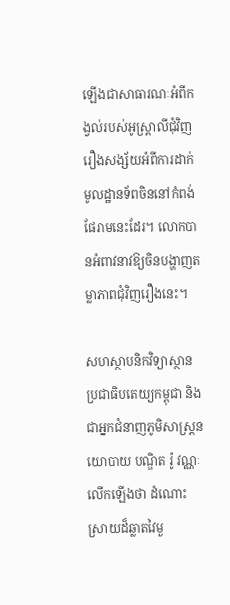ឡើងជាសាធារណៈអំពីកង្វល់របស់អូស្ត្រាលីជុំវិញរឿងសង្ស័យអំពីការដាក់មូលដ្ឋានទ័ពចិននៅកំពង់ផែរាមនេះដែរ។ លោកបានអំពាវនាវឱ្យចិនបង្ហាញតម្លាភាពជុំវិញរឿងនេះ។

សហស្ថាបនិកវិទ្យាស្ថានប្រជាធិបតេយ្យកម្ពុជា និងជាអ្នកជំនាញភូមិសាស្ត្រនយោបាយ បណ្ឌិត រ៉ូ វណ្ណៈ លើកឡើងថា ដំណោះស្រាយដ៏ឆ្លាតវៃមួ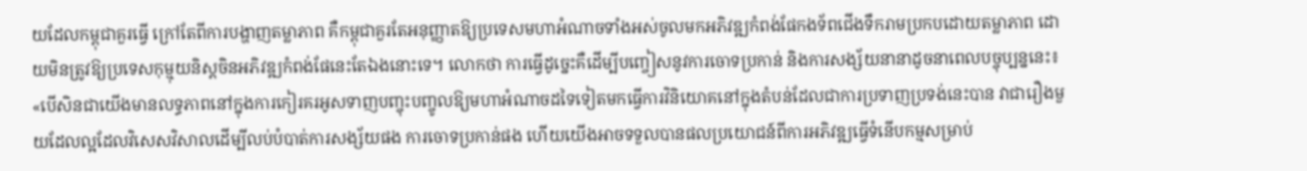យដែលកម្ពុជាគួរធ្វើ ក្រៅតែពីការបង្ហាញតម្លាភាព គឺកម្ពុជាគួរតែអនុញ្ញាតឱ្យប្រទេសមហាអំណាចទាំងអស់ចូលមកអភិវឌ្ឍកំពង់ផែកងទ័ពជើងទឹករាមប្រកបដោយតម្លាភាព ដោយមិនត្រូវឱ្យប្រទេសកុម្មុយនិស្តចិនអភិវឌ្ឍកំពង់ផែនេះតែឯងនោះទេ។ លោកថា ការធ្វើដូច្នេះគឺដើម្បីបញ្ចៀសនូវការចោទប្រកាន់ និងការសង្ស័យនានាដូចនាពេលបច្ចុប្បន្ននេះ៖ «បើសិនជាយើងមានលទ្ធភាពនៅក្នុងការកៀរគរអូសទាញបញ្ចុះបញ្ចូលឱ្យមហាអំណាចដទៃទៀតមកធ្វើការវិនិយោគនៅក្នុងតំបន់ដែលជាការប្រទាញប្រទង់នេះបាន វាជារឿងមួយដែលល្អដែលវិសេសវិសាលដើម្បីលប់បំបាត់ការសង្ស័យផង ការចោទប្រកាន់ផង ហើយយើងអាចទទួលបានផលប្រយោជន៍ពីការអភិវឌ្ឍធ្វើទំនើបកម្មសម្រាប់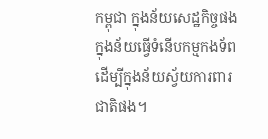កម្ពុជា ក្នុងន័យសេដ្ឋកិច្ចផង ក្នុងន័យធ្វើទំនើបកម្មកងទ័ពដើម្បីក្នុងន័យស្វ័យការពារជាតិផង។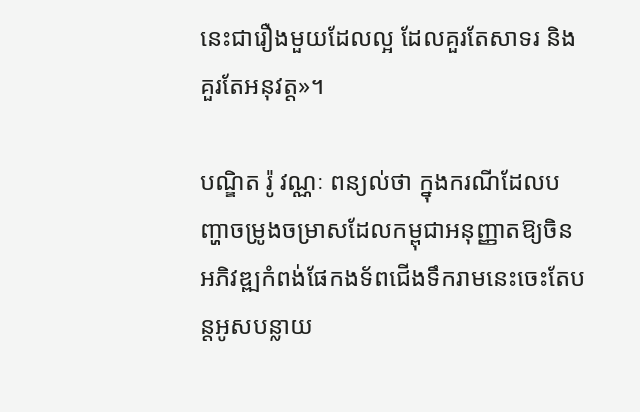នេះជារឿងមួយដែលល្អ ដែលគួរតែសាទរ និងគួរតែអនុវត្ត»។

បណ្ឌិត រ៉ូ វណ្ណៈ ពន្យល់ថា ក្នុងករណីដែលបញ្ហាចម្រូងចម្រាសដែលកម្ពុជាអនុញ្ញាតឱ្យចិនអភិវឌ្ឍកំពង់ផែកងទ័ពជើងទឹករាមនេះចេះតែបន្តអូសបន្លាយ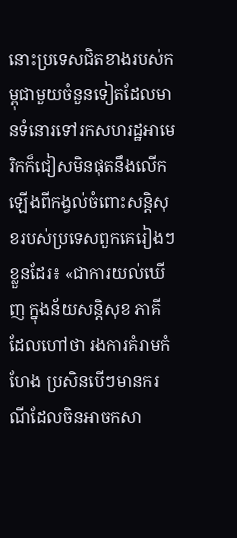នោះប្រទេសជិតខាងរបស់កម្ពុជាមួយចំនួនទៀតដែលមានទំនោរទៅរកសហរដ្ឋអាមេរិកក៏ជៀសមិនផុតនឹងលើកឡើងពីកង្វល់ចំពោះសន្តិសុខរបស់ប្រទេសពួកគេរៀងៗខ្លួនដែរ៖ «ជាការយល់ឃើញ ក្នុងន័យសន្តិសុខ ភាគីដែលហៅថា រងការគំរាមកំហែង ប្រសិនបើៗមានករណីដែលចិនអាចកសា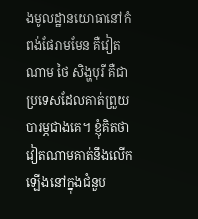ងមូលដ្ឋានយោធានៅកំពង់ផែរាមមែន គឺវៀតណាម ថៃ សិង្ហបុរី គឺជាប្រទេសដែលគាត់ព្រួយបារម្ភជាងគេ។ ខ្ញុំគិតថា វៀតណាមគាត់នឹងលើកឡើងនៅក្នុងជំនួប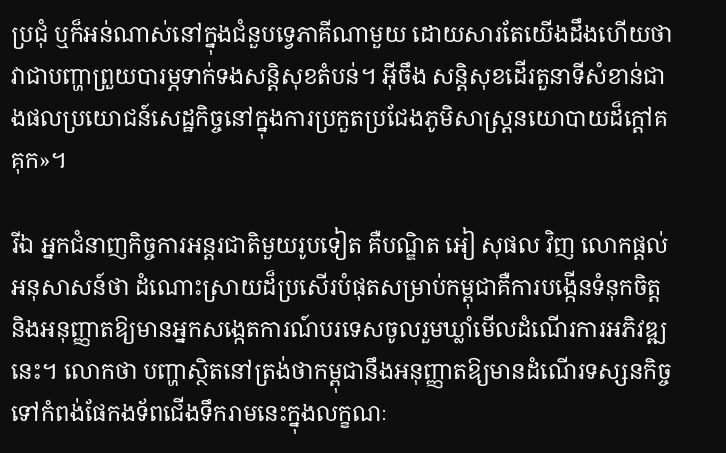ប្រជុំ ឬក៏អន់ណាស់នៅក្នុងជំនួបទ្វេភាគីណាមួយ ដោយសារតែយើងដឹងហើយថា វាជាបញ្ហាព្រួយបារម្ភទាក់ទងសន្តិសុខតំបន់។ អ៊ីចឹង សន្តិសុខដើរតួនាទីសំខាន់ជាងផលប្រយោជន៍សេដ្ឋកិច្ចនៅក្នុងការប្រកួតប្រជែងភូមិសាស្ត្រនយោបាយដ៏ក្តៅគគុក»។

រីឯ អ្នកជំនាញកិច្ចការអន្តរជាតិមួយរូបទៀត គឺបណ្ឌិត អៀ សុផល វិញ លោកផ្តល់អនុសាសន៍ថា ដំណោះស្រាយដ៏ប្រសើរបំផុតសម្រាប់កម្ពុជាគឺការបង្កើនទំនុកចិត្ត និងអនុញ្ញាតឱ្យមានអ្នកសង្កេតការណ៍បរទេសចូលរួមឃ្លាំមើលដំណើរការអភិវឌ្ឍនេះ។ លោកថា បញ្ហាស្ថិតនៅត្រង់ថាកម្ពុជានឹងអនុញ្ញាតឱ្យមានដំណើរទស្សនកិច្ចទៅកំពង់ផែកងទ័ពជើងទឹករាមនេះក្នុងលក្ខណៈ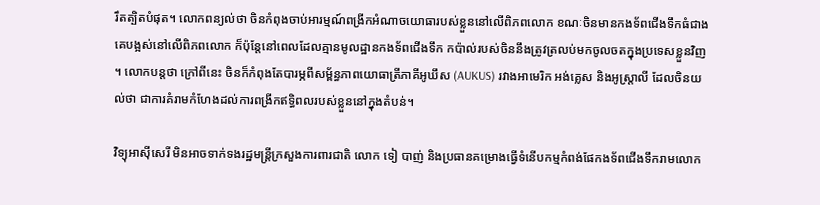រឹតត្បិតបំផុត។ លោកពន្យល់ថា ចិនកំពុងចាប់អារម្មណ៍ពង្រីកអំណាចយោធារបស់ខ្លួននៅលើពិភពលោក ខណៈចិនមានកងទ័ពជើងទឹកធំជាងគេបង្អស់នៅលើពិភពលោក ក៏ប៉ុន្តែនៅពេលដែលគ្មានមូលដ្ឋានកងទ័ពជើងទឹក កប៉ាល់របស់ចិននឹងត្រូវត្រលប់មកចូលចតក្នុងប្រទេសខ្លួនវិញ។ លោកបន្តថា ក្រៅពីនេះ ចិនក៏កំពុងតែបារម្ភពីសម្ព័ន្ធភាពយោធាត្រីភាគីអូឃឹស (AUKUS) រវាងអាមេរិក អង់គ្លេស និងអូស្ត្រាលី ដែលចិនយល់ថា ជាការគំរាមកំហែងដល់ការពង្រីកឥទ្ធិពលរបស់ខ្លួននៅក្នុងតំបន់។

វិទ្យុអាស៊ីសេរី មិនអាចទាក់ទងរដ្ឋមន្ត្រីក្រសួងការពារជាតិ លោក ទៀ បាញ់ និងប្រធានគម្រោងធ្វើទំនើបកម្មកំពង់ផែកងទ័ពជើងទឹករាមលោក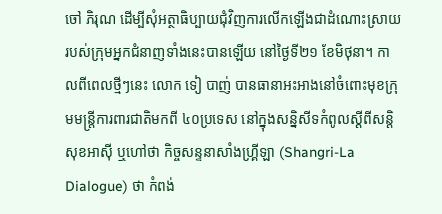ចៅ ភិរុណ ដើម្បីសុំអត្ថាធិប្បាយជុំវិញការលើកឡើងជាដំណោះស្រាយរបស់ក្រុមអ្នកជំនាញទាំងនេះបានឡើយ នៅថ្ងៃទី២១ ខែមិថុនា។ កាលពីពេលថ្មីៗនេះ លោក ទៀ បាញ់ បានធានាអះអាងនៅចំពោះមុខក្រុមមន្ត្រីការពារជាតិមកពី ៤០ប្រទេស នៅក្នុងសនិ្នសីទកំពូលស្ដីពីសន្តិសុខអាស៊ី ឬហៅថា កិច្ចសន្ទនាសាំងហ្គ្រីឡា (Shangri-La Dialogue) ថា កំពង់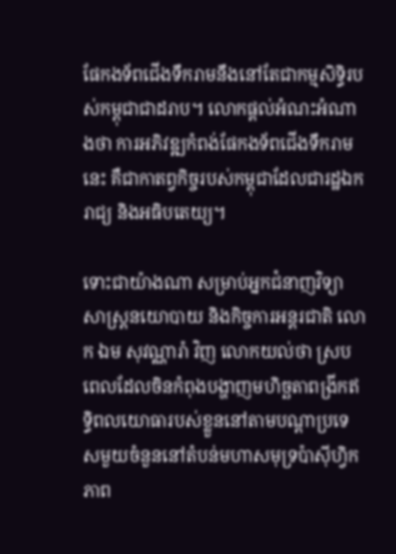ផែកងទ័ពជើងទឹករាមនឹងនៅតែជាកម្មសិទ្ធិរបស់កម្ពុជាជាដរាប។ លោកផ្តល់អំណះអំណាងថា ការអភិវឌ្ឍកំពង់ផែកងទ័ពជើងទឹករាមនេះ គឺជាកាតព្វកិច្ចរបស់កម្ពុជាដែលជារដ្ឋឯករាជ្យ និងអធិបតេយ្យ។

ទោះជាយ៉ាងណា សម្រាប់អ្នកជំនាញវិទ្យាសាស្ត្រនយោបាយ និងកិច្ចការអន្តរជាតិ លោក ឯម សុវណ្ណារ៉ា វិញ លោកយល់ថា ស្របពេលដែលចិនកំពុងបង្ហាញមហិច្ឆតាពង្រីកឥទ្ធិពលយោធារបស់ខ្លួននៅតាមបណ្តាប្រទេសមួយចំនួននៅតំបន់មហាសមុទ្រប៉ាស៊ីហ្វិក ភាព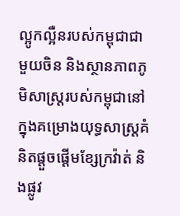ល្អូកល្អឺនរបស់កម្ពុជាជាមួយចិន និងស្ថានភាពភូមិសាស្ត្ររបស់កម្ពុជានៅក្នុងគម្រោងយុទ្ធសាស្ត្រគំនិតផ្តួចផ្តើមខ្សែក្រវ៉ាត់ និងផ្លូវ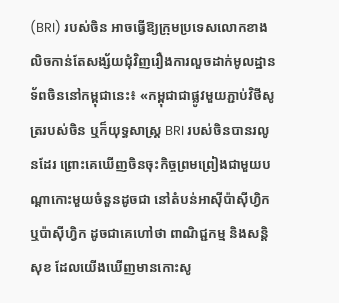(BRI) របស់ចិន អាចធ្វើឱ្យក្រុមប្រទេសលោកខាងលិចកាន់តែសង្ស័យជុំវិញរឿងការលួចដាក់មូលដ្ឋានទ័ពចិននៅកម្ពុជានេះ៖ «កម្ពុជាជាផ្លូវមួយភ្ជាប់វិថីសូត្ររបស់ចិន ឬក៏យុទ្ធសាស្ត្រ BRI របស់ចិនបានរលូនដែរ ព្រោះគេឃើញចិនចុះកិច្ចព្រមព្រៀងជាមួយបណ្តាកោះមួយចំនួនដូចជា នៅតំបន់អាស៊ីប៉ាស៊ីហ្វិក ឬប៉ាស៊ីហ្វិក ដូចជាគេហៅថា ពាណិជ្ជកម្ម និងសន្តិសុខ ដែលយើងឃើញមានកោះសូ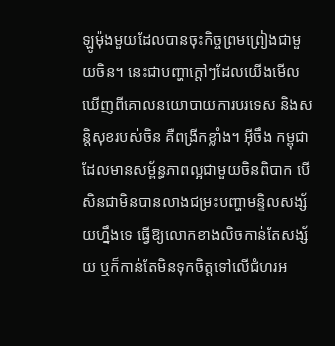ឡូម៉ុងមួយដែលបានចុះកិច្ចព្រមព្រៀងជាមួយចិន។ នេះជាបញ្ហាក្តៅៗដែលយើងមើលឃើញពីគោលនយោបាយការបរទេស និងសន្តិសុខរបស់ចិន គឺពង្រីកខ្លាំង។ អ៊ីចឹង កម្ពុជាដែលមានសម្ព័ន្ធភាពល្អជាមួយចិនពិបាក បើសិនជាមិនបានលាងជម្រះបញ្ហាមន្ទិលសង្ស័យហ្នឹងទេ ធ្វើឱ្យលោកខាងលិចកាន់តែសង្ស័យ ឬក៏កាន់តែមិនទុកចិត្តទៅលើជំហរអ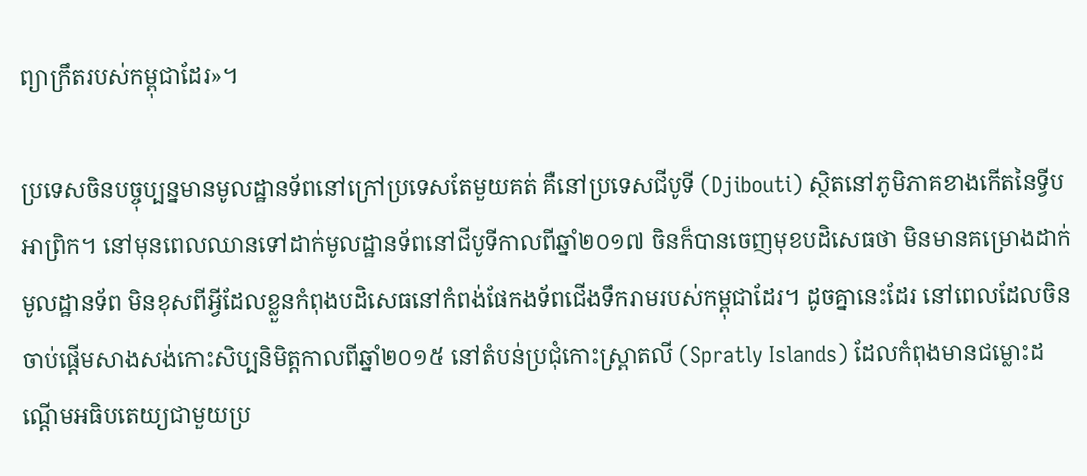ព្យាក្រឹតរបស់កម្ពុជាដែរ»។

ប្រទេសចិនបច្ចុប្បន្នមានមូលដ្ឋានទ័ពនៅក្រៅប្រទេសតែមួយគត់ គឺនៅប្រទេសជីបូទី (Djibouti) ស្ថិតនៅភូមិភាគខាងកើតនៃទ្វីបអាព្រិក។ នៅមុនពេលឈានទៅដាក់មូលដ្ឋានទ័ពនៅជីបូទីកាលពីឆ្នាំ២០១៧ ចិនក៏បានចេញមុខបដិសេធថា មិនមានគម្រោងដាក់មូលដ្ឋានទ័ព មិនខុសពីអ្វីដែលខ្លួនកំពុងបដិសេធនៅកំពង់ផែកងទ័ពជើងទឹករាមរបស់កម្ពុជាដែរ។ ដូចគ្នានេះដែរ នៅពេលដែលចិនចាប់ផ្តើមសាងសង់កោះសិប្បនិមិត្តកាលពីឆ្នាំ២០១៥ នៅតំបន់ប្រជុំកោះស្ព្រាតលី (Spratly Islands) ដែលកំពុងមានជម្លោះដណ្តើមអធិបតេយ្យជាមួយប្រ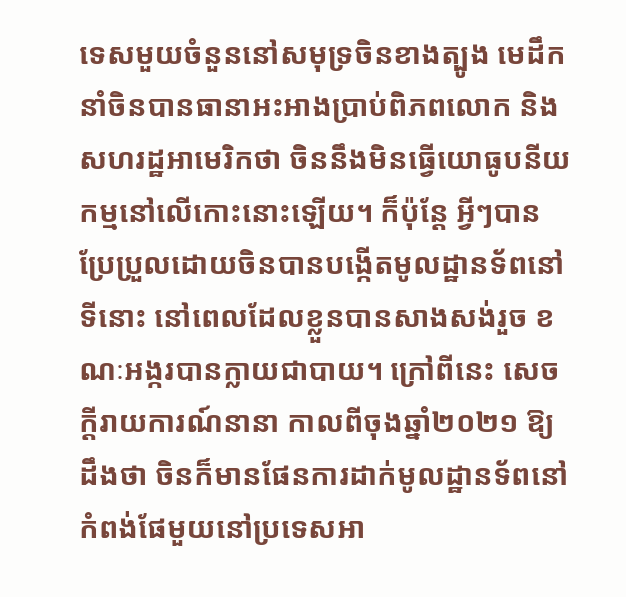ទេសមួយចំនួននៅសមុទ្រចិនខាងត្បូង មេដឹកនាំចិនបានធានាអះអាងប្រាប់ពិភពលោក និងសហរដ្ឋអាមេរិកថា ចិននឹងមិនធ្វើយោធូបនីយកម្មនៅលើកោះនោះឡើយ។ ក៏ប៉ុន្តែ អ្វីៗបានប្រែប្រួលដោយចិនបានបង្កើតមូលដ្ឋានទ័ពនៅទីនោះ នៅពេលដែលខ្លួនបានសាងសង់រួច ខណៈអង្ករបានក្លាយជាបាយ។ ក្រៅពីនេះ សេចក្តីរាយការណ៍នានា កាលពីចុងឆ្នាំ២០២១ ឱ្យដឹងថា ចិនក៏មានផែនការដាក់មូលដ្ឋានទ័ពនៅកំពង់ផែមួយនៅប្រទេសអា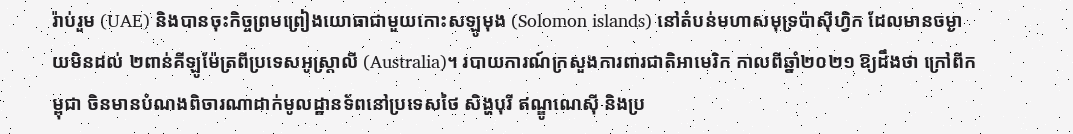រ៉ាប់រួម (UAE) និងបានចុះកិច្ចព្រមព្រៀងយោធាជាមួយកោះសឡូមុង (Solomon islands) នៅតំបន់មហាសមុទ្រប៉ាស៊ីហ្វិក ដែលមានចម្ងាយមិនដល់ ២ពាន់គីឡូម៉ែត្រពីប្រទេសអូស្ត្រាលី (Australia)។ របាយការណ៍ក្រសួងការពារជាតិអាមេរិក កាលពីឆ្នាំ២០២១ ឱ្យដឹងថា ក្រៅពីកម្ពុជា ចិនមានបំណងពិចារណាដាក់មូលដ្ឋានទ័ពនៅប្រទេសថៃ សិង្ហបុរី ឥណ្ឌូណេស៊ី និងប្រ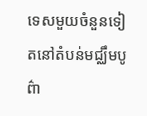ទេសមួយចំនួនទៀតនៅតំបន់មជ្ឈឹមបូព៌ា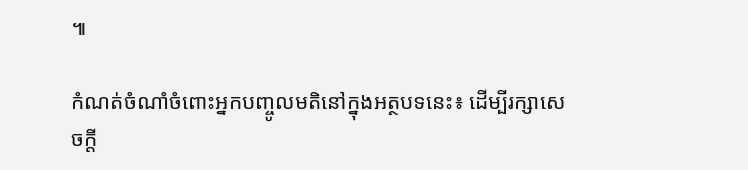៕

កំណត់ចំណាំចំពោះអ្នកបញ្ចូលមតិនៅក្នុងអត្ថបទនេះ៖ ដើម្បីរក្សាសេចក្ដី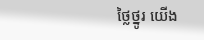ថ្លៃថ្នូរ យើង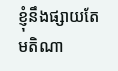ខ្ញុំនឹងផ្សាយតែមតិណា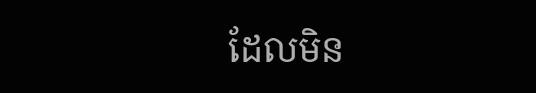ដែលមិន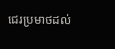ជេរប្រមាថដល់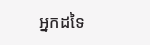អ្នកដទៃ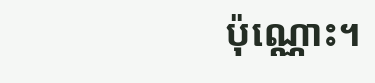ប៉ុណ្ណោះ។